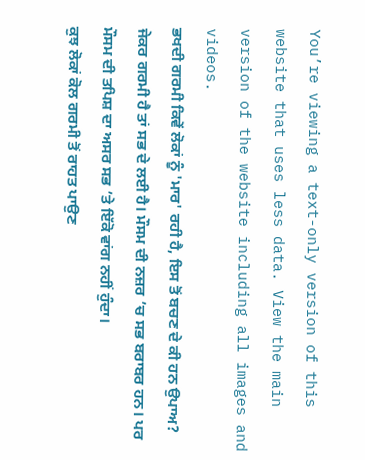You’re viewing a text-only version of this website that uses less data. View the main version of the website including all images and videos.
ਭਖਦੀ ਗਰਮੀ ਕਿਵੇਂ ਲੋਕਾਂ ਨੂੰ 'ਮਾਰ' ਰਹੀ ਹੈ, ਇਸ ਤੋਂ ਬਚਣ ਦੇ ਕੀ ਹਨ ਉਪਾਅ?
ਜੇਕਰ ਗਰਮੀ ਹੈ ਤਾਂ ਸਭ ਦੇ ਲਈ ਹੈ। ਮੌਸਮ ਦੀ ਨਜ਼ਰ ’ਚ ਸਭ ਬਰਾਬਰ ਹਨ। ਪਰ ਮੌਸਮ ਦੀ ਤਪਿਸ਼ ਦਾ ਅਸਰ ਸਭ ’ਤੇ ਇੱਕੋ ਵਾਂਗ ਨਹੀਂ ਹੁੰਦਾ।
ਕੁਝ ਲੋਕਾਂ ਕੋਲ ਗਰਮੀ ਤੋਂ ਰਾਹਤ ਪਾਉਣ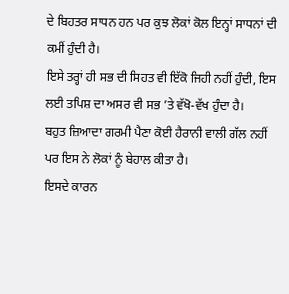ਦੇ ਬਿਹਤਰ ਸਾਧਨ ਹਨ ਪਰ ਕੁਝ ਲੋਕਾਂ ਕੋਲ ਇਨ੍ਹਾਂ ਸਾਧਨਾਂ ਦੀ ਕਮੀਂ ਹੁੰਦੀ ਹੈ।
ਇਸੇ ਤਰ੍ਹਾਂ ਹੀ ਸਭ ਦੀ ਸਿਹਤ ਵੀ ਇੱਕੋ ਜਿਹੀ ਨਹੀਂ ਹੁੰਦੀ, ਇਸ ਲਈ ਤਪਿਸ਼ ਦਾ ਅਸਰ ਵੀ ਸਭ ’ਤੇ ਵੱਖੋ-ਵੱਖ ਹੁੰਦਾ ਹੈ।
ਬਹੁਤ ਜ਼ਿਆਦਾ ਗਰਮੀ ਪੈਣਾ ਕੋਈ ਹੈਰਾਨੀ ਵਾਲੀ ਗੱਲ ਨਹੀਂ ਪਰ ਇਸ ਨੇ ਲੋਕਾਂ ਨੂੰ ਬੇਹਾਲ ਕੀਤਾ ਹੈ।
ਇਸਦੇ ਕਾਰਨ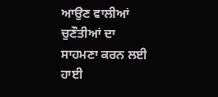ਆਉਣ ਵਾਲੀਆਂ ਚੁਣੌਤੀਆਂ ਦਾ ਸਾਹਮਣਾ ਕਰਨ ਲਈ ਹਾਈ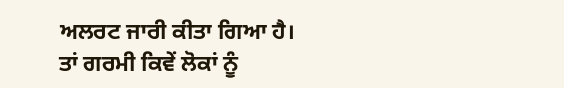ਅਲਰਟ ਜਾਰੀ ਕੀਤਾ ਗਿਆ ਹੈ।
ਤਾਂ ਗਰਮੀ ਕਿਵੇਂ ਲੋਕਾਂ ਨੂੰ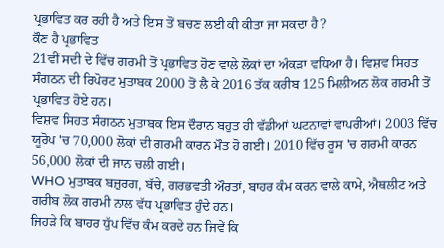ਪ੍ਰਭਾਵਿਤ ਕਰ ਰਹੀ ਹੈ ਅਤੇ ਇਸ ਤੋਂ ਬਚਣ ਲਈ ਕੀ ਕੀਤਾ ਜਾ ਸਕਦਾ ਹੈ?
ਕੌਣ ਹੈ ਪ੍ਰਭਾਵਿਤ
21ਵੀਂ ਸਦੀ ਦੇ ਵਿੱਚ ਗਰਮੀ ਤੋਂ ਪ੍ਰਭਾਵਿਤ ਹੋਣ ਵਾਲੇ ਲੋਕਾਂ ਦਾ ਅੰਕੜਾ ਵਧਿਆ ਹੈ। ਵਿਸ਼ਵ ਸਿਹਤ ਸੰਗਠਨ ਦੀ ਰਿਪੋਰਟ ਮੁਤਾਬਕ 2000 ਤੋਂ ਲੈ ਕੇ 2016 ਤੱਕ ਕਰੀਬ 125 ਮਿਲੀਅਨ ਲੋਕ ਗਰਮੀ ਤੋਂ ਪ੍ਰਭਾਵਿਤ ਹੋਏ ਹਨ।
ਵਿਸ਼ਵ ਸਿਹਤ ਸੰਗਠਨ ਮੁਤਾਬਕ ਇਸ ਦੌਰਾਨ ਬਹੁਤ ਹੀ ਵੱਡੀਆਂ ਘਟਨਾਵਾਂ ਵਾਪਰੀਆਂ। 2003 ਵਿੱਚ ਯੂਰੋਪ 'ਚ 70,000 ਲੋਕਾਂ ਦੀ ਗਰਮੀ ਕਾਰਨ ਮੌਤ ਹੋ ਗਈ। 2010 ਵਿੱਚ ਰੂਸ 'ਚ ਗਰਮੀ ਕਾਰਨ 56,000 ਲੋਕਾਂ ਦੀ ਜਾਨ ਚਲੀ ਗਈ।
WHO ਮੁਤਾਬਕ ਬਜ਼ੁਰਗ, ਬੱਚੇ, ਗਰਭਵਤੀ ਔਰਤਾਂ, ਬਾਹਰ ਕੰਮ ਕਰਨ ਵਾਲੇ ਕਾਮੇ, ਐਥਲੀਟ ਅਤੇ ਗਰੀਬ ਲੋਕ ਗਰਮੀ ਨਾਲ ਵੱਧ ਪ੍ਰਭਾਵਿਤ ਹੁੰਦੇ ਹਨ।
ਜਿਹੜੇ ਕਿ ਬਾਹਰ ਧੁੱਪ ਵਿੱਚ ਕੰਮ ਕਰਦੇ ਹਨ ਜਿਵੇਂ ਕਿ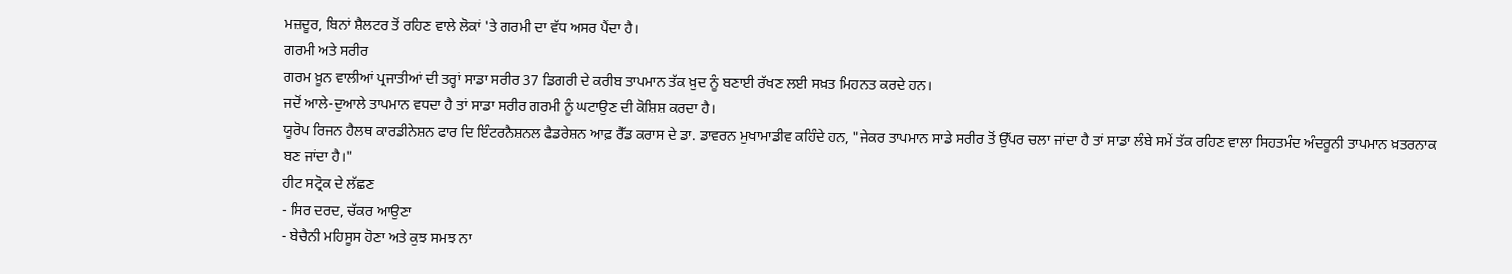ਮਜ਼ਦੂਰ, ਬਿਨਾਂ ਸ਼ੈਲਟਰ ਤੋਂ ਰਹਿਣ ਵਾਲੇ ਲੋਕਾਂ 'ਤੇ ਗਰਮੀ ਦਾ ਵੱਧ ਅਸਰ ਪੈਂਦਾ ਹੈ।
ਗਰਮੀ ਅਤੇ ਸਰੀਰ
ਗਰਮ ਖ਼ੂਨ ਵਾਲੀਆਂ ਪ੍ਰਜਾਤੀਆਂ ਦੀ ਤਰ੍ਹਾਂ ਸਾਡਾ ਸਰੀਰ 37 ਡਿਗਰੀ ਦੇ ਕਰੀਬ ਤਾਪਮਾਨ ਤੱਕ ਖ਼ੁਦ ਨੂੰ ਬਣਾਈ ਰੱਖਣ ਲਈ ਸਖ਼ਤ ਮਿਹਨਤ ਕਰਦੇ ਹਨ।
ਜਦੋਂ ਆਲੇ-ਦੁਆਲੇ ਤਾਪਮਾਨ ਵਧਦਾ ਹੈ ਤਾਂ ਸਾਡਾ ਸਰੀਰ ਗਰਮੀ ਨੂੰ ਘਟਾਉਣ ਦੀ ਕੋਸ਼ਿਸ਼ ਕਰਦਾ ਹੈ।
ਯੂਰੋਪ ਰਿਜਨ ਹੈਲਥ ਕਾਰਡੀਨੇਸ਼ਨ ਫਾਰ ਦਿ ਇੰਟਰਨੈਸ਼ਨਲ ਫੈਡਰੇਸ਼ਨ ਆਫ਼ ਰੈੱਡ ਕਰਾਸ ਦੇ ਡਾ. ਡਾਵਰਨ ਮੁਖਾਮਾਡੀਵ ਕਹਿੰਦੇ ਹਨ, "ਜੇਕਰ ਤਾਪਮਾਨ ਸਾਡੇ ਸਰੀਰ ਤੋਂ ਉੱਪਰ ਚਲਾ ਜਾਂਦਾ ਹੈ ਤਾਂ ਸਾਡਾ ਲੰਬੇ ਸਮੇਂ ਤੱਕ ਰਹਿਣ ਵਾਲਾ ਸਿਹਤਮੰਦ ਅੰਦਰੂਨੀ ਤਾਪਮਾਨ ਖ਼ਤਰਨਾਕ ਬਣ ਜਾਂਦਾ ਹੈ।"
ਹੀਟ ਸਟ੍ਰੋਕ ਦੇ ਲੱਛਣ
- ਸਿਰ ਦਰਦ, ਚੱਕਰ ਆਉਣਾ
- ਬੇਚੈਨੀ ਮਹਿਸੂਸ ਹੋਣਾ ਅਤੇ ਕੁਝ ਸਮਝ ਨਾ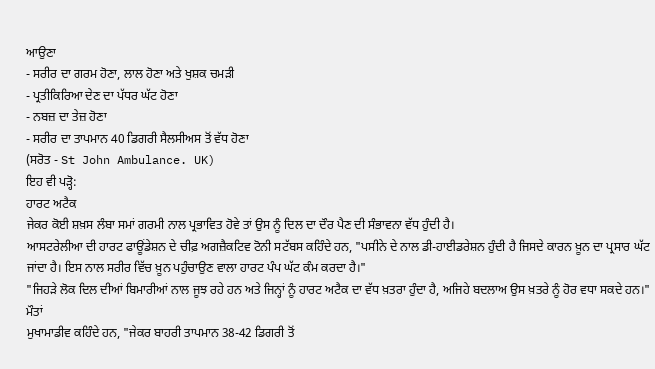ਆਉਣਾ
- ਸਰੀਰ ਦਾ ਗਰਮ ਹੋਣਾ, ਲਾਲ ਹੋਣਾ ਅਤੇ ਖੁਸ਼ਕ ਚਮੜੀ
- ਪ੍ਰਤੀਕਿਰਿਆ ਦੇਣ ਦਾ ਪੱਧਰ ਘੱਟ ਹੋਣਾ
- ਨਬਜ਼ ਦਾ ਤੇਜ਼ ਹੋਣਾ
- ਸਰੀਰ ਦਾ ਤਾਪਮਾਨ 40 ਡਿਗਰੀ ਸੈਲਸੀਅਸ ਤੋਂ ਵੱਧ ਹੋਣਾ
(ਸਰੋਤ - St John Ambulance. UK)
ਇਹ ਵੀ ਪੜ੍ਹੋ:
ਹਾਰਟ ਅਟੈਕ
ਜੇਕਰ ਕੋਈ ਸ਼ਖ਼ਸ ਲੰਬਾ ਸਮਾਂ ਗਰਮੀ ਨਾਲ ਪ੍ਰਭਾਵਿਤ ਹੋਵੇ ਤਾਂ ਉਸ ਨੂੰ ਦਿਲ ਦਾ ਦੌਰ ਪੈਣ ਦੀ ਸੰਭਾਵਨਾ ਵੱਧ ਹੁੰਦੀ ਹੈ।
ਆਸਟਰੇਲੀਆ ਦੀ ਹਾਰਟ ਫਾਊਂਡੇਸ਼ਨ ਦੇ ਚੀਫ਼ ਅਗਜ਼ੈਕਟਿਵ ਟੋਨੀ ਸਟੱਬਸ ਕਹਿੰਦੇ ਹਨ, "ਪਸੀਨੇ ਦੇ ਨਾਲ ਡੀ-ਹਾਈਡਰੇਸ਼ਨ ਹੁੰਦੀ ਹੈ ਜਿਸਦੇ ਕਾਰਨ ਖ਼ੂਨ ਦਾ ਪ੍ਰਸਾਰ ਘੱਟ ਜਾਂਦਾ ਹੈ। ਇਸ ਨਾਲ ਸਰੀਰ ਵਿੱਚ ਖ਼ੂਨ ਪਹੁੰਚਾਉਣ ਵਾਲਾ ਹਾਰਟ ਪੰਪ ਘੱਟ ਕੰਮ ਕਰਦਾ ਹੈ।"
"ਜਿਹੜੇ ਲੋਕ ਦਿਲ ਦੀਆਂ ਬਿਮਾਰੀਆਂ ਨਾਲ ਜੂਝ ਰਹੇ ਹਨ ਅਤੇ ਜਿਨ੍ਹਾਂ ਨੂੰ ਹਾਰਟ ਅਟੈਕ ਦਾ ਵੱਧ ਖ਼ਤਰਾ ਹੁੰਦਾ ਹੈ, ਅਜਿਹੇ ਬਦਲਾਅ ਉਸ ਖ਼ਤਰੇ ਨੂੰ ਹੋਰ ਵਧਾ ਸਕਦੇ ਹਨ।"
ਮੌਤਾਂ
ਮੁਖਾਮਾਡੀਵ ਕਹਿੰਦੇ ਹਨ, "ਜੇਕਰ ਬਾਹਰੀ ਤਾਪਮਾਨ 38-42 ਡਿਗਰੀ ਤੋਂ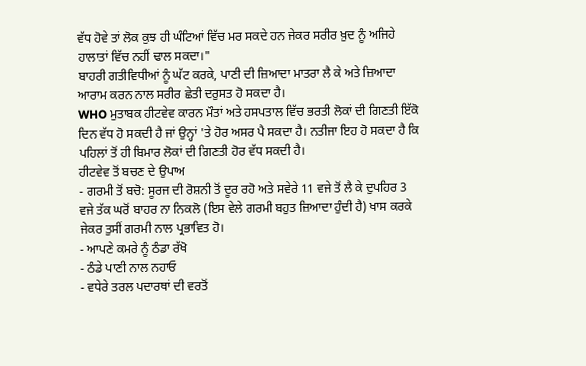ਵੱਧ ਹੋਵੇ ਤਾਂ ਲੋਕ ਕੁਝ ਹੀ ਘੰਟਿਆਂ ਵਿੱਚ ਮਰ ਸਕਦੇ ਹਨ ਜੇਕਰ ਸਰੀਰ ਖ਼ੁਦ ਨੂੰ ਅਜਿਹੇ ਹਾਲਾਤਾਂ ਵਿੱਚ ਨਹੀਂ ਢਾਲ ਸਕਦਾ।"
ਬਾਹਰੀ ਗਤੀਵਿਧੀਆਂ ਨੂੰ ਘੱਟ ਕਰਕੇ, ਪਾਣੀ ਦੀ ਜ਼ਿਆਦਾ ਮਾਤਰਾ ਲੈ ਕੇ ਅਤੇ ਜ਼ਿਆਦਾ ਆਰਾਮ ਕਰਨ ਨਾਲ ਸਰੀਰ ਛੇਤੀ ਦਰੁਸਤ ਹੋ ਸਕਦਾ ਹੈ।
WHO ਮੁਤਾਬਕ ਹੀਟਵੇਵ ਕਾਰਨ ਮੌਤਾਂ ਅਤੇ ਹਸਪਤਾਲ ਵਿੱਚ ਭਰਤੀ ਲੋਕਾਂ ਦੀ ਗਿਣਤੀ ਇੱਕੋ ਦਿਨ ਵੱਧ ਹੋ ਸਕਦੀ ਹੈ ਜਾਂ ਉਨ੍ਹਾਂ 'ਤੇ ਹੋਰ ਅਸਰ ਪੈ ਸਕਦਾ ਹੈ। ਨਤੀਜਾ ਇਹ ਹੋ ਸਕਦਾ ਹੈ ਕਿ ਪਹਿਲਾਂ ਤੋਂ ਹੀ ਬਿਮਾਰ ਲੋਕਾਂ ਦੀ ਗਿਣਤੀ ਹੋਰ ਵੱਧ ਸਕਦੀ ਹੈ।
ਹੀਟਵੇਵ ਤੋਂ ਬਚਣ ਦੇ ਉਪਾਅ
- ਗਰਮੀ ਤੋਂ ਬਚੋ: ਸੂਰਜ ਦੀ ਰੋਸ਼ਨੀ ਤੋਂ ਦੂਰ ਰਹੋ ਅਤੇ ਸਵੇਰੇ 11 ਵਜੇ ਤੋਂ ਲੈ ਕੇ ਦੁਪਹਿਰ 3 ਵਜੇ ਤੱਕ ਘਰੋਂ ਬਾਹਰ ਨਾ ਨਿਕਲੋ (ਇਸ ਵੇਲੇ ਗਰਮੀ ਬਹੁਤ ਜ਼ਿਆਦਾ ਹੁੰਦੀ ਹੈ) ਖਾਸ ਕਰਕੇ ਜੇਕਰ ਤੁਸੀਂ ਗਰਮੀ ਨਾਲ ਪ੍ਰਭਾਵਿਤ ਹੋ।
- ਆਪਣੇ ਕਮਰੇ ਨੂੰ ਠੰਡਾ ਰੱਖੋ
- ਠੰਡੇ ਪਾਣੀ ਨਾਲ ਨਹਾਓ
- ਵਧੇਰੇ ਤਰਲ ਪਦਾਰਥਾਂ ਦੀ ਵਰਤੋਂ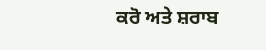ਕਰੋ ਅਤੇ ਸ਼ਰਾਬ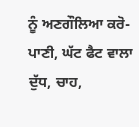ਨੂੰ ਅਣਗੌਲਿਆ ਕਰੋ- ਪਾਣੀ, ਘੱਟ ਫੈਟ ਵਾਲਾ ਦੁੱਧ, ਚਾਹ,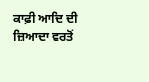ਕਾਫ਼ੀ ਆਦਿ ਦੀ ਜ਼ਿਆਦਾ ਵਰਤੋਂ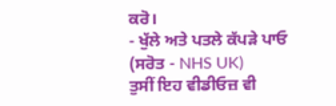ਕਰੋ।
- ਖੁੱਲੇ ਅਤੇ ਪਤਲੇ ਕੱਪੜੇ ਪਾਓ
(ਸਰੋਤ - NHS UK)
ਤੁਸੀਂ ਇਹ ਵੀਡੀਓਜ਼ ਵੀ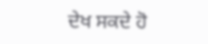ਦੇਖ ਸਕਦੇ ਹੋ